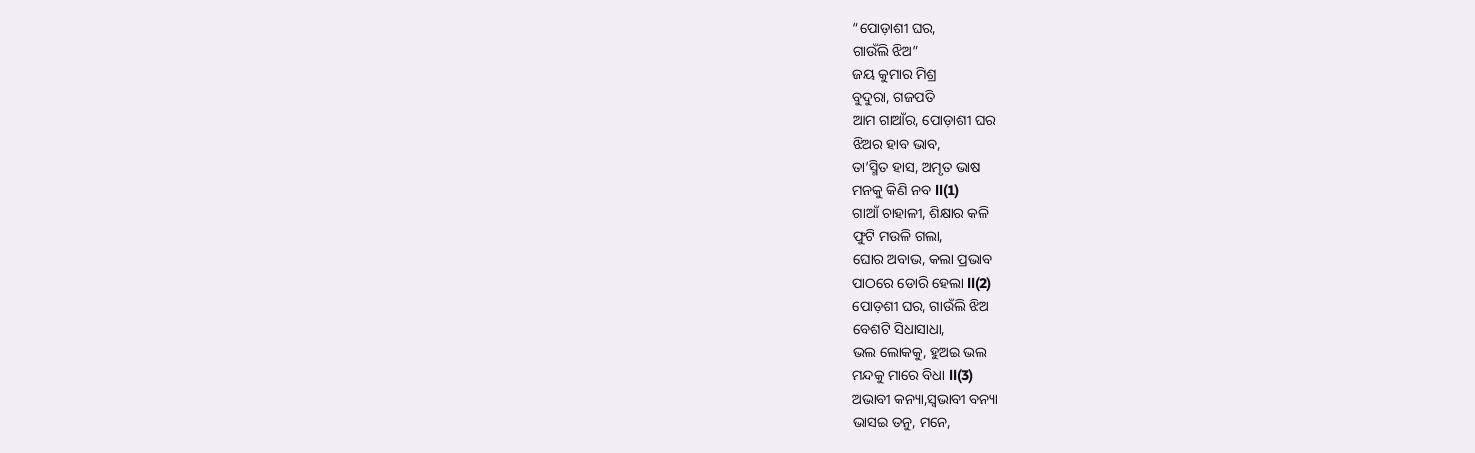“ପୋଡ଼ାଶୀ ଘର,
ଗାଉଁଲି ଝିଅ”
ଜୟ କୁମାର ମିଶ୍ର
ବୁଦୁରା, ଗଜପତି
ଆମ ଗାଆଁର, ପୋଡ଼ାଶୀ ଘର
ଝିଅର ହାବ ଭାବ,
ତା’ସ୍ମିତ ହାସ, ଅମୃତ ଭାଷ
ମନକୁ କିଣି ନବ ll(1)
ଗାଆଁ ଚାହାଳୀ, ଶିକ୍ଷାର କଳି
ଫୁଟି ମଉଳି ଗଲା,
ଘୋର ଅବାଭ, କଲା ପ୍ରଭାବ
ପାଠରେ ଡୋରି ହେଲା ll(2)
ପୋଡ଼ଶୀ ଘର, ଗାଉଁଲି ଝିଅ
ବେଶଟି ସିଧାସାଧା,
ଭଲ ଲୋକକୁ, ହୁଅଇ ଭଲ
ମନ୍ଦକୁ ମାରେ ବିଧା ll(3)
ଅଭାବୀ କନ୍ୟା,ସ୍ୱଭାବୀ ବନ୍ୟା
ଭାସଇ ତନୁ, ମନେ,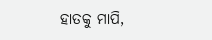ହାତକୁ ମାପି,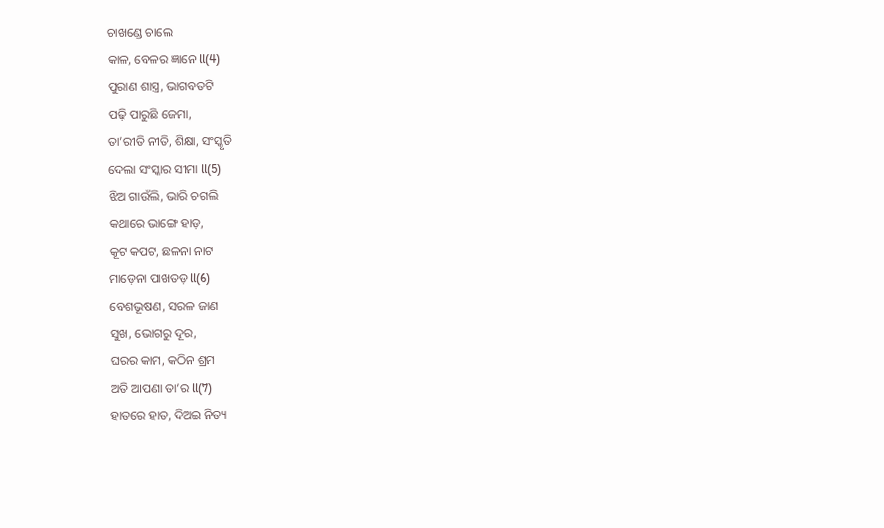ଚାଖଣ୍ଡେ ଚାଲେ
କାଳ, ବେଳର ଜ୍ଞାନେ ll(4)
ପୁରାଣ ଶାସ୍ତ୍ର, ଭାଗବତଟି
ପଢ଼ି ପାରୁଛି ଜେମା,
ତା’ରୀତି ନୀତି, ଶିକ୍ଷା, ସଂସ୍କୃତି
ଦେଲା ସଂସ୍କାର ସୀମା ll(5)
ଝିଅ ଗାଉଁଲି, ଭାରି ଚଗଲି
କଥାରେ ଭାଙ୍ଗେ ହାଡ଼,
କୂଟ କପଟ, ଛଳନା ନାଟ
ମାଡ଼େନା ପାଖତଡ଼ ll(6)
ବେଶଭୂଷଣ, ସରଳ ଜାଣ
ସୁଖ, ଭୋଗରୁ ଦୂର,
ଘରର କାମ, କଠିନ ଶ୍ରମ
ଅତି ଆପଣା ତା’ର ll(7)
ହାତରେ ହାତ, ଦିଅଇ ନିତ୍ୟ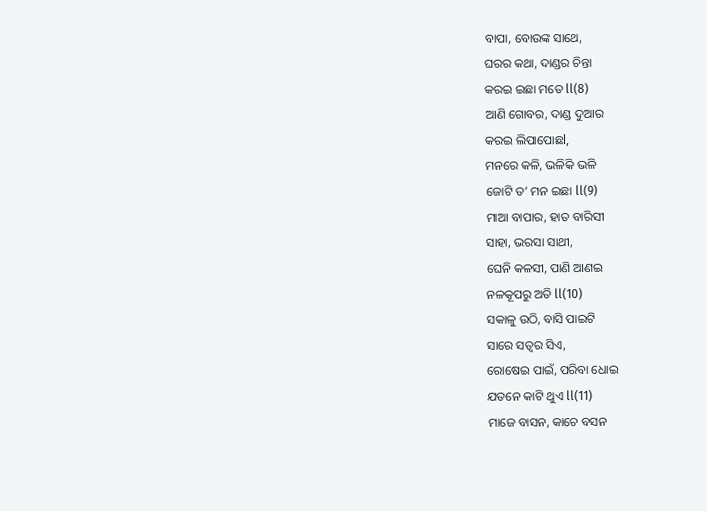ବାପା, ବୋଉଙ୍କ ସାଥେ,
ଘରର କଥା, ଦାଣ୍ଡର ଚିନ୍ତା
କରଇ ଇଛା ମତେ ll(8)
ଆଣି ଗୋବର, ଦାଣ୍ଡ ଦୁଆର
କରଇ ଲିପାପୋଛl,
ମନରେ କଳି, ଭଳିକି ଭଳି
ଜୋଟି ତ’ ମନ ଇଛା ll(9)
ମାଆ ବାପାର, ହାତ ବାରିସୀ
ସାହା, ଭରସା ସାଥୀ,
ଘେନି କଳସୀ, ପାଣି ଆଣଇ
ନଳକୂପରୁ ଅତି ll(10)
ସକାଳୁ ଉଠି, ବାସି ପାଇଟି
ସାରେ ସତ୍ୱର ସିଏ,
ରୋଷେଇ ପାଇଁ, ପରିବା ଧୋଇ
ଯତନେ କାଟି ଥୁଏ ll(11)
ମାଜେ ବାସନ, କାଚେ ବସନ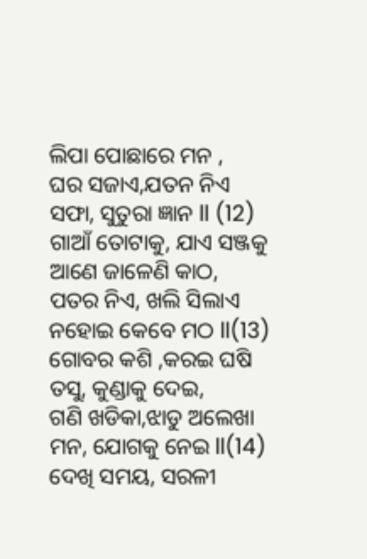ଲିପା ପୋଛାରେ ମନ ,
ଘର ସଜାଏ,ଯତନ ନିଏ
ସଫା, ସୁତୁରା ଜ୍ଞାନ ll (12)
ଗାଆଁ ତୋଟାକୁ, ଯାଏ ସଞ୍ଜକୁ
ଆଣେ ଜାଳେଣି କାଠ,
ପତର ନିଏ, ଖଲି ସିଲାଏ
ନହୋଇ କେବେ ମଠ ll(13)
ଗୋବର କଶି ,କରଇ ଘଷି
ତସୁ, କୁଣ୍ଡାକୁ ଦେଇ,
ଗଣି ଖଡିକା,ଝାଡୁ ଅଲେଖା
ମନ, ଯୋଗକୁ ନେଇ ll(14)
ଦେଖି ସମୟ, ସରଳୀ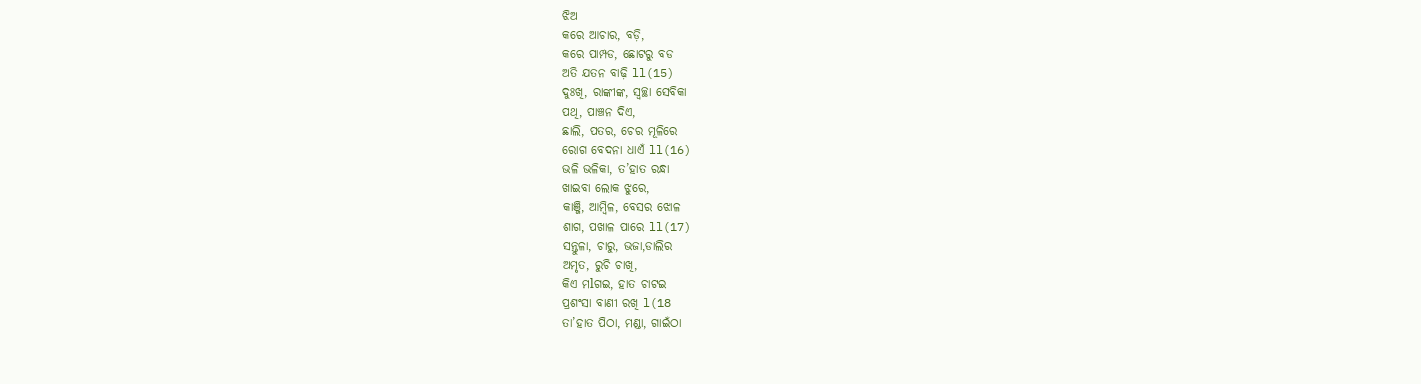ଝିଅ
କରେ ଆଚାର, ବଡ଼ି,
କରେ ପାମ୍ପଡ, ଛୋଟରୁ ବଡ
ଅତି ଯତନ ବାଢ଼ି ll(15)
ଦୁଃଖି, ରାଙ୍କୀଙ୍କ, ସ୍ୱଚ୍ଛା ସେବିକା
ପଥି, ପାଞ୍ଚନ ଦିଏ,
ଛାଲି, ପତର, ଚେର ମୂଳିରେ
ରୋଗ ବେଦନା ଧାଏଁ ll(16)
ଭଳି ଭଳିକା, ତ’ହାତ ରନ୍ଧା
ଖାଇବା ଲୋକ ଝୁରେ,
କାଞ୍ଜି, ଆମ୍ବିଳ, ବେସର ଝୋଳ
ଶାଗ, ପଖାଳ ପାରେ ll(17)
ସନ୍ତୁଳା, ଚାରୁ, ଭଜା,ଡାଲିର
ଅମୃତ, ରୁଚି ଚାଖି,
କିଏ ମlଗଇ, ହାତ ଚାଟଇ
ପ୍ରଶଂସା ବାଣୀ ରଖି l(18
ତା’ହାତ ପିଠା, ମଣ୍ଡା, ଗାଇଁଠା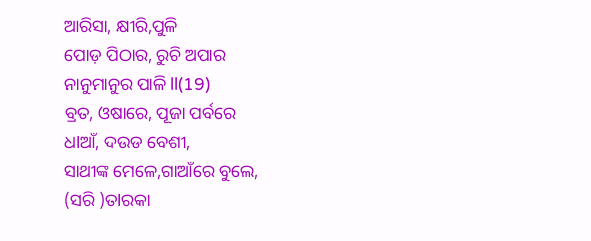ଆରିସା, କ୍ଷୀରି,ପୁଳି
ପୋଡ଼ ପିଠାର, ରୁଚି ଅପାର
ନାନୁମାନୁର ପାଳି ll(19)
ବ୍ରତ, ଓଷାରେ, ପୂଜା ପର୍ବରେ
ଧlଆଁ, ଦଉଡ ବେଶୀ,
ସାଥୀଙ୍କ ମେଳେ,ଗାଆଁରେ ବୁଲେ,
(ସରି )ତlରକା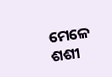ମେଳେ ଶଶୀ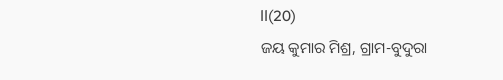ll(20)
ଜୟ କୁମାର ମିଶ୍ର, ଗ୍ରାମ-ବୁଦୁରା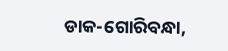ଡାକ-ଗୋରିବନ୍ଧା,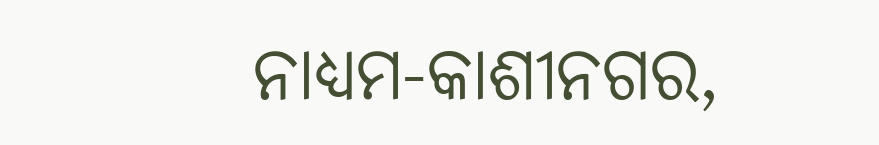ନାଧ୍ୟମ-କାଶୀନଗର,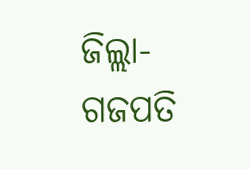ଜିଲ୍ଲା-ଗଜପତି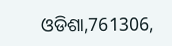ଓଡିଶା,761306,